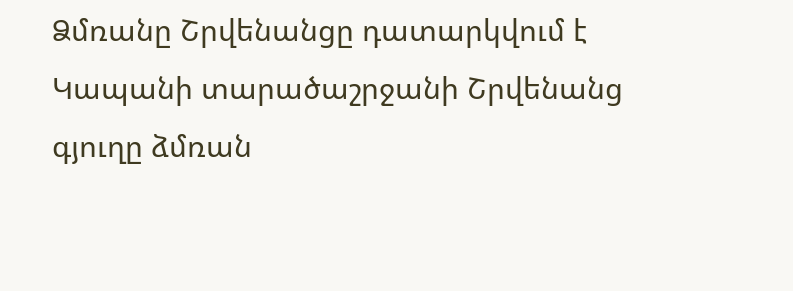Ձմռանը Շրվենանցը դատարկվում է
Կապանի տարածաշրջանի Շրվենանց գյուղը ձմռան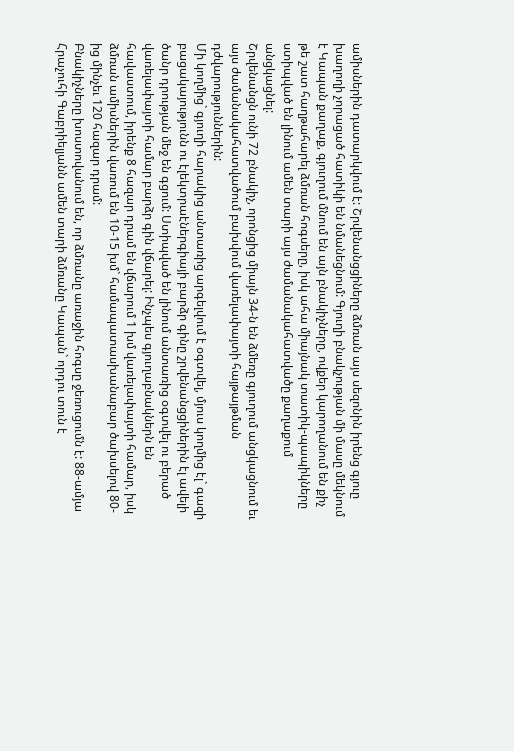ամիսներին դատարկվում է: Շրվենանցցիները ձմռան այս սեզոնին իրենց գյուը խաղողի չորացած հատիկի են նմանեցնում: Գյուղի բնակչության մի մասը մեկնում է Կապան քաղաք, գյուղում մնում են այն բնակիչները, ովքեր կարողանում են քիչ թե շատ հաղթահարել ձմռան հոգսերը, իսկ ահա միայնակ տատիկ-պապիկները ստիպված են լինում ամեն տարի այս ժամանակահատվածը քաղաքում անցկացնել:
Շրվենանցն ունի 72 բնակիչ, որոնցից միայն 34-ն են ձմեռը գյուղում անցկացնում եւ այս ժամանակահատվածում բախվում վառելափայտի հայթայթման դժվարություններին:
Մի կողմից` գյուղի հարակից անտառից արգելվում է օգտվել, մյուս կողմից էլ` գազի բացակայությունն ու էլեկտրաէներգիայի բարձր գինը շրվենանցցիներին էլ ավելի ծանր դրության մեջ են գցում: Ստիպված են լինում անտառից օգտվել ու բերած վառելափայտի համար բարձր գին վճարել: Ինչպես գյուղաբնակներն են հավաստում, իրենք 8 հազար դրամ են վճարում 1 խմ վառելափայտի համար, իսկ ձմռան ամիսներին վառում են 10-15 խմ` համապատասխանաբար ծախսելով 80-ից մինչեւ 120 հազար դրամ:
Բնակիչները խոստովանում են, որ ձմռանը առաջին հոգսը ջեռուցումն է: 88-ամյա Հրաչուհի Գաբրիելյանն ամեն տարի ձմռանը Կապան` որդու տուն է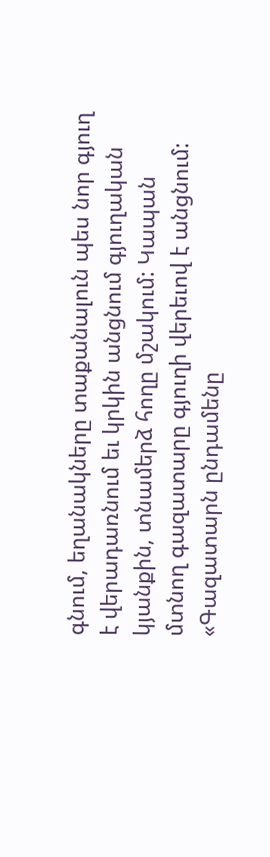գնում, եղանակները տաքանալուն պես նոր գյուղ է վերադառնում եւ կրկին անցնում գյուղական կյանքին, տնամերձ հողը մշակում: Կապան մտնող գազատարը գյուղի վերեւով է անցնում:
«Գազատարն ընդամենը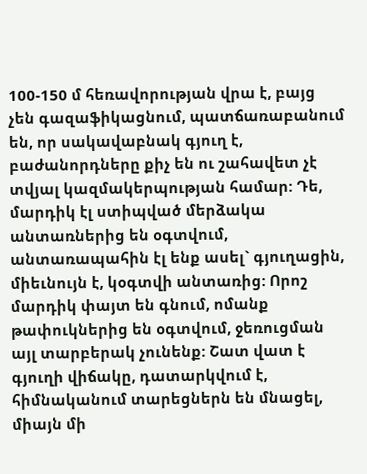100-150 մ հեռավորության վրա է, բայց չեն գազաֆիկացնում, պատճառաբանում են, որ սակավաբնակ գյուղ է, բաժանորդները քիչ են ու շահավետ չէ տվյալ կազմակերպության համար: Դե, մարդիկ էլ ստիպված մերձակա անտառներից են օգտվում, անտառապահին էլ ենք ասել` գյուղացին, միեւնույն է, կօգտվի անտառից: Որոշ մարդիկ փայտ են գնում, ոմանք թափուկներից են օգտվում, ջեռուցման այլ տարբերակ չունենք: Շատ վատ է գյուղի վիճակը, դատարկվում է, հիմնականում տարեցներն են մնացել, միայն մի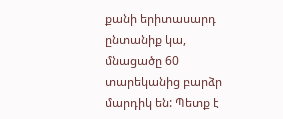քանի երիտասարդ ընտանիք կա, մնացածը 60 տարեկանից բարձր մարդիկ են: Պետք է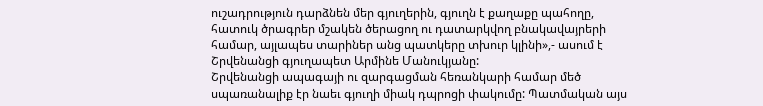ուշադրություն դարձնեն մեր գյուղերին, գյուղն է քաղաքը պահողը, հատուկ ծրագրեր մշակեն ծերացող ու դատարկվող բնակավայրերի համար, այլապես տարիներ անց պատկերը տխուր կլինի»,- ասում է Շրվենանցի գյուղապետ Արմինե Մանուկյանը:
Շրվենանցի ապագայի ու զարգացման հեռանկարի համար մեծ սպառանալիք էր նաեւ գյուղի միակ դպրոցի փակումը: Պատմական այս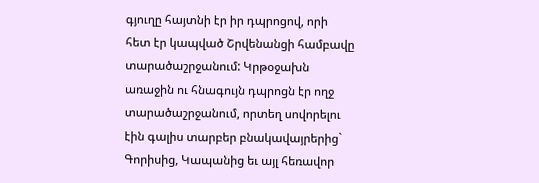գյուղը հայտնի էր իր դպրոցով, որի հետ էր կապված Շրվենանցի համբավը տարածաշրջանում: Կրթօջախն առաջին ու հնագույն դպրոցն էր ողջ տարածաշրջանում, որտեղ սովորելու էին գալիս տարբեր բնակավայրերից` Գորիսից, Կապանից եւ այլ հեռավոր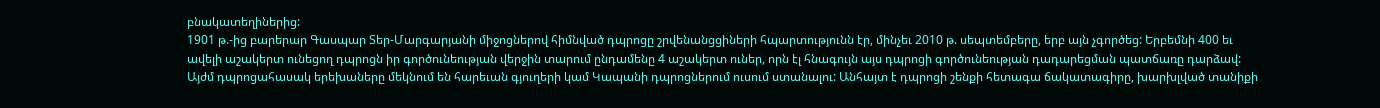բնակատեղիներից:
1901 թ.-ից բարերար Գասպար Տեր-Մարգարյանի միջոցներով հիմնված դպրոցը շրվենանցցիների հպարտությունն էր, մինչեւ 2010 թ. սեպտեմբերը, երբ այն չգործեց: Երբեմնի 400 եւ ավելի աշակերտ ունեցող դպրոցն իր գործունեության վերջին տարում ընդամենը 4 աշակերտ ուներ, որն էլ հնագույն այս դպրոցի գործունեության դադարեցման պատճառը դարձավ:
Այժմ դպրոցահասակ երեխաները մեկնում են հարեւան գյուղերի կամ Կապանի դպրոցներում ուսում ստանալու: Անհայտ է դպրոցի շենքի հետագա ճակատագիրը, խարխլված տանիքի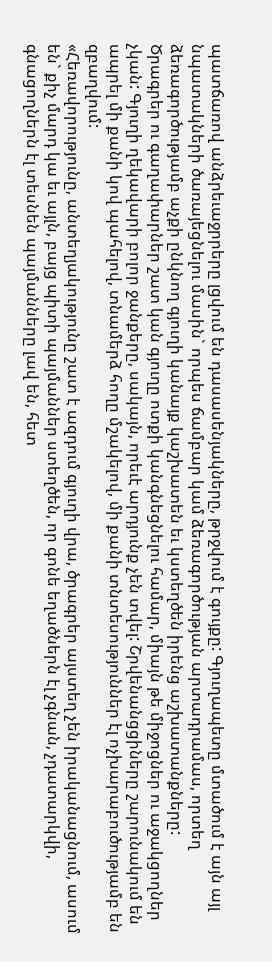պատճառով անձրեւաջրրերը լցվում են դասասենյակները, թրջվում է գույքը: Գյուղապետը մտածում է այն այլ նպատակների ծառայեցնելու մասին` որպես ճամբար կամ ձեռագործության արտադրամաս, որտեղ ձեռագործությամբ աչքի ընկնող գյուղի կանայք կաշխատեն եւ կստեղծեն իրենց աշխատանքները:
Ծրագրեր ու գաղափարներ շատ կան գյուղը ոտքի կանգնեցնելու համար, միայն թե միջոցներ ու աջակցողներ չկան: Գյուղի ղեկավարի բոլոր ջանքերը, սակայն, որեւէ արդյունք չեն տվել: Շրվենանցցիները շարունակում են ապրել մի քանի կով պահելով, տնամերձ հողը մշակելով, մի քանի տնտեսություններ էլ ոչխարաբուծությամբ են զբաղվում:
«Հեռավորությունը, անտեղյակությունը շատ է ազդում գյուղի վրա, ծրագրեր այստեղ չեն իրականացնում, ասում են` քիչ մարդ կա եւ այլն, բայց պիտի պայմաններ ստեղծեն, որ գոնե եղածներն էլ չգնան, չդատարկվի, գնացողներն էլ տեսնեն պայմանները լավ են, հետ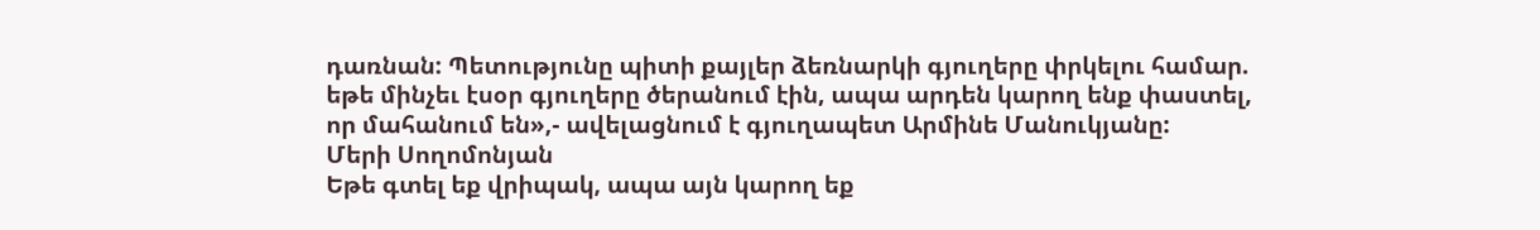դառնան: Պետությունը պիտի քայլեր ձեռնարկի գյուղերը փրկելու համար. եթե մինչեւ էսօր գյուղերը ծերանում էին, ապա արդեն կարող ենք փաստել, որ մահանում են»,- ավելացնում է գյուղապետ Արմինե Մանուկյանը:
Մերի Սողոմոնյան
Եթե գտել եք վրիպակ, ապա այն կարող եք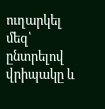ուղարկել մեզ՝ ընտրելով վրիպակը և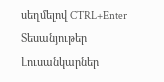սեղմելով CTRL+Enter
Տեսանյութեր
Լուսանկարներ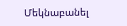Մեկնաբանել